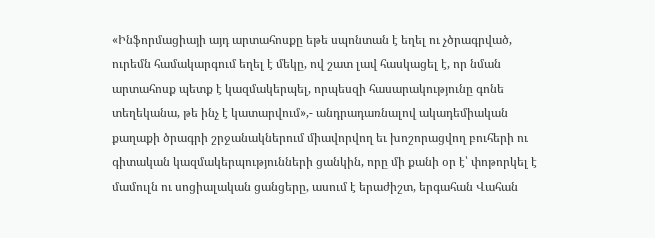«Ինֆորմացիայի այդ արտահոսքը եթե սպոնտան է եղել ու չծրագրված, ուրեմն համակարգում եղել է մեկը, ով շատ լավ հասկացել է, որ նման արտահոսք պետք է կազմակերպել, որպեսզի հասարակությունը գոնե տեղեկանա, թե ինչ է կատարվում»,- անդրադառնալով ակադեմիական քաղաքի ծրագրի շրջանակներում միավորվող եւ խոշորացվող բուհերի ու գիտական կազմակերպությունների ցանկին, որը մի քանի օր է՝ փոթորկել է մամուլն ու սոցիալական ցանցերը, ասում է երաժիշտ, երգահան Վահան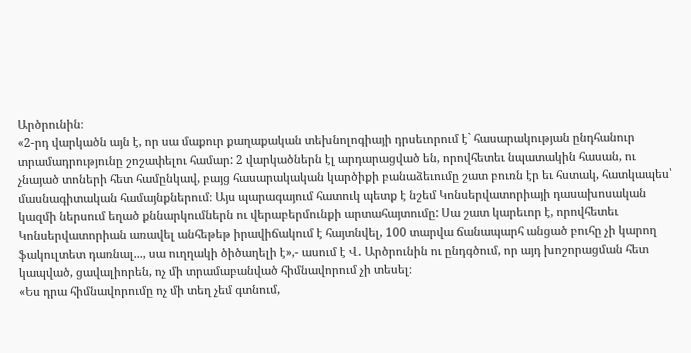Արծրունին։
«2-րդ վարկածն այն է, որ սա մաքուր քաղաքական տեխնոլոգիայի դրսեւորում է` հասարակության ընդհանուր տրամադրությունը շոշափելու համար: 2 վարկածներն էլ արդարացված են, որովհետեւ նպատակին հասան, ու չնայած տոների հետ համընկավ, բայց հասարակական կարծիքի բանաձեւումը շատ բուռն էր եւ հստակ, հատկապես՝ մասնագիտական համայնքներում։ Այս պարագայում հատուկ պետք է նշեմ Կոնսերվատորիայի դասախոսական կազմի ներսում եղած քննարկումներն ու վերաբերմունքի արտահայտումը: Սա շատ կարեւոր է, որովհետեւ Կոնսերվատորիան առավել անհեթեթ իրավիճակում է հայտնվել, 100 տարվա ճանապարհ անցած բուհը չի կարող ֆակուլտետ դառնալ..., սա ուղղակի ծիծաղելի է»,- ասում է Վ․ Արծրունին ու ընդգծում, որ այդ խոշորացման հետ կապված, ցավալիորեն, ոչ մի տրամաբանված հիմնավորում չի տեսել։
«Ես դրա հիմնավորումը ոչ մի տեղ չեմ գտնում,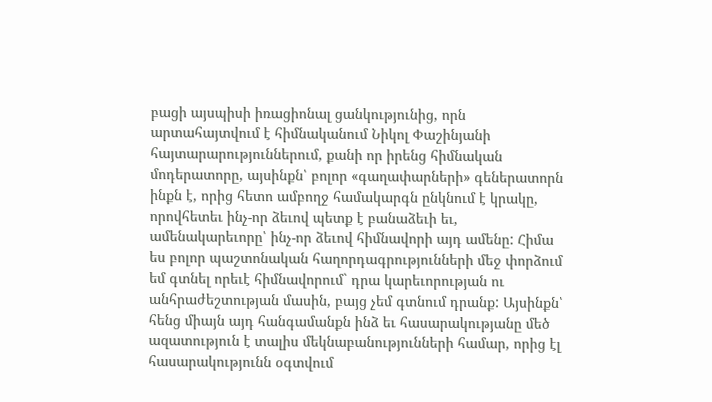բացի այսպիսի իռացիոնալ ցանկությունից, որն արտահայտվում է հիմնականում Նիկոլ Փաշինյանի հայտարարություններում, քանի որ իրենց հիմնական մոդերատորը, այսինքն՝ բոլոր «գաղափարների» գեներատորն ինքն է, որից հետո ամբողջ համակարգն ընկնում է կրակը, որովհետեւ ինչ-որ ձեւով պետք է բանաձեւի եւ, ամենակարեւորը՝ ինչ-որ ձեւով հիմնավորի այդ ամենը: Հիմա ես բոլոր պաշտոնական հաղորդագրությունների մեջ փորձում եմ գտնել որեւէ հիմնավորում` դրա կարեւորության ու անհրաժեշտության մասին, բայց չեմ գտնում դրանք: Այսինքն՝ հենց միայն այդ հանգամանքն ինձ եւ հասարակությանը մեծ ազատություն է տալիս մեկնաբանությունների համար, որից էլ հասարակությունն օգտվում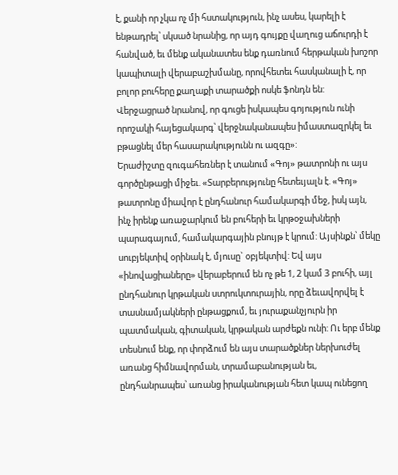է, քանի որ չկա ոչ մի հստակություն, ինչ ասես, կարելի է ենթադրել՝ սկսած նրանից, որ այդ գույքը վաղուց աճուրդի է հանված, եւ մենք ականատես ենք դառնում հերթական խոշոր կապիտալի վերաբաշխմանը, որովհետեւ հասկանալի է, որ բոլոր բուհերը քաղաքի տարածքի ոսկե ֆոնդն են: Վերջացրած նրանով, որ գուցե իսկապես գոյություն ունի որոշակի հայեցակարգ՝ վերջնականապես իմաստազրկել եւ բթացնել մեր հասարակությունն ու ազգը»:
Երաժիշտը զուգահեռներ է տանում «Գոյ» թատրոնի ու այս գործընթացի միջեւ. «Տարբերությունը հետեւյալն է. «Գոյ» թատրոնը միավոր է ընդհանուր համակարգի մեջ, իսկ այն, ինչ իրենք առաջարկում են բուհերի եւ կրթօջախների պարագայում, համակարգային բնույթ է կրում: Այսինքն՝ մեկը սուբյեկտիվ օրինակ է, մյուսը` օբյեկտիվ: Եվ այս «ինովացիաները» վերաբերում են ոչ թե 1, 2 կամ 3 բուհի, այլ ընդհանուր կրթական ստրուկտուրային, որը ձեւավորվել է տասնամյակների ընթացքում, եւ յուրաքանչյուրն իր պատմական, գիտական, կրթական արժեքն ունի: Ու երբ մենք տեսնում ենք, որ փորձում են այս տարածքներ ներխուժել առանց հիմնավորման, տրամաբանության եւ, ընդհանրապես՝ առանց իրականության հետ կապ ունեցող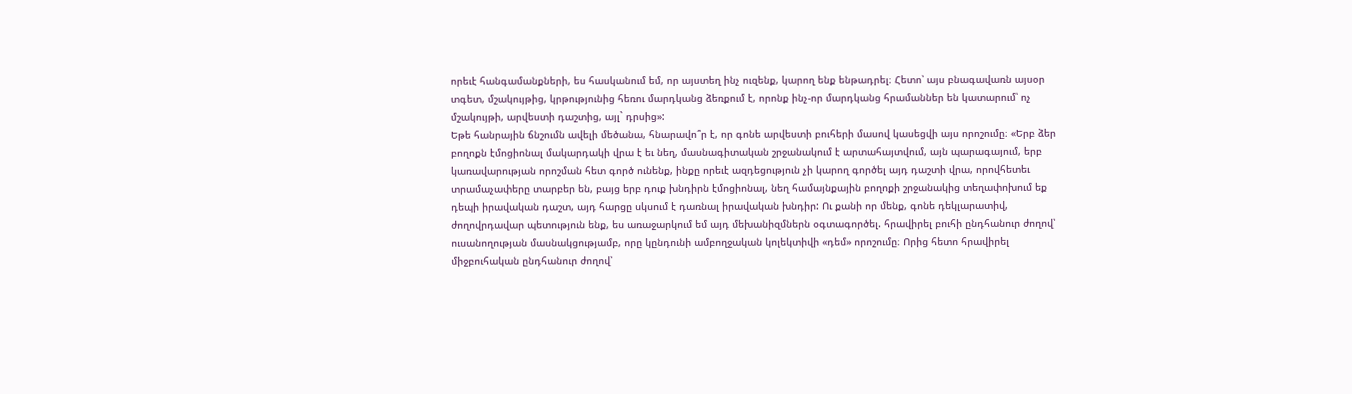որեւէ հանգամանքների, ես հասկանում եմ, որ այստեղ ինչ ուզենք, կարող ենք ենթադրել։ Հետո՝ այս բնագավառն այսօր տգետ, մշակույթից, կրթությունից հեռու մարդկանց ձեռքում է, որոնք ինչ-որ մարդկանց հրամաններ են կատարում՝ ոչ մշակույթի, արվեստի դաշտից, այլ` դրսից»:
Եթե հանրային ճնշումն ավելի մեծանա, հնարավո՞ր է, որ գոնե արվեստի բուհերի մասով կասեցվի այս որոշումը։ «Երբ ձեր բողոքն էմոցիոնալ մակարդակի վրա է եւ նեղ, մասնագիտական շրջանակում է արտահայտվում, այն պարագայում, երբ կառավարության որոշման հետ գործ ունենք, ինքը որեւէ ազդեցություն չի կարող գործել այդ դաշտի վրա, որովհետեւ տրամաչափերը տարբեր են, բայց երբ դուք խնդիրն էմոցիոնալ, նեղ համայնքային բողոքի շրջանակից տեղափոխում եք դեպի իրավական դաշտ, այդ հարցը սկսում է դառնալ իրավական խնդիր: Ու քանի որ մենք, գոնե դեկլարատիվ, ժողովրդավար պետություն ենք, ես առաջարկում եմ այդ մեխանիզմներն օգտագործել. հրավիրել բուհի ընդհանուր ժողով՝ ուսանողության մասնակցությամբ, որը կընդունի ամբողջական կոլեկտիվի «դեմ» որոշումը։ Որից հետո հրավիրել միջբուհական ընդհանուր ժողով՝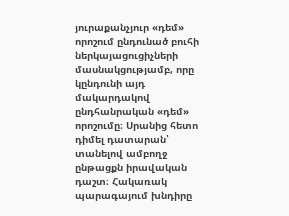յուրաքանչյուր «դեմ» որոշում ընդունած բուհի ներկայացուցիչների մասնակցությամբ, որը կընդունի այդ մակարդակով ընդհանրական «դեմ» որոշումը։ Սրանից հետո դիմել դատարան՝ տանելով ամբողջ ընթացքն իրավական դաշտ։ Հակառակ պարագայում խնդիրը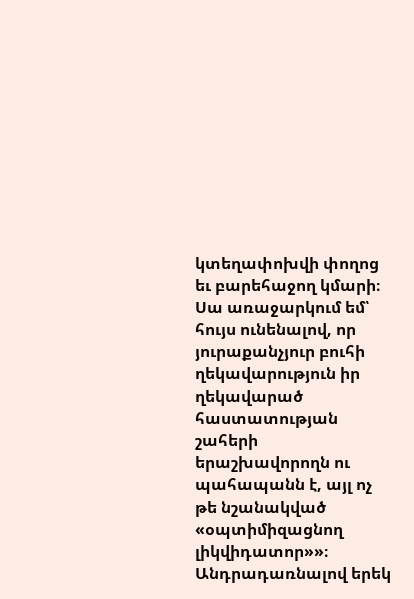կտեղափոխվի փողոց եւ բարեհաջող կմարի։ Սա առաջարկում եմ՝ հույս ունենալով, որ յուրաքանչյուր բուհի ղեկավարություն իր ղեկավարած հաստատության շահերի երաշխավորողն ու պահապանն է, այլ ոչ թե նշանակված «օպտիմիզացնող լիկվիդատոր»»։
Անդրադառնալով երեկ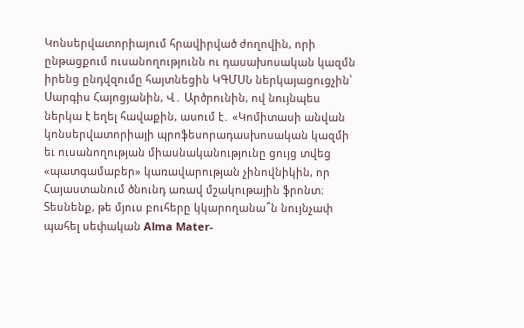Կոնսերվատորիայում հրավիրված ժողովին, որի ընթացքում ուսանողությունն ու դասախոսական կազմն իրենց ընդվզումը հայտնեցին ԿԳՄՍՆ ներկայացուցչին՝ Սարգիս Հայոցյանին, Վ․ Արծրունին, ով նույնպես ներկա է եղել հավաքին, ասում է․ «Կոմիտասի անվան կոնսերվատորիայի պրոֆեսորադասխոսական կազմի եւ ուսանողության միասնականությունը ցույց տվեց «պատգամաբեր» կառավարության չինովնիկին, որ Հայաստանում ծնունդ առավ մշակութային ֆրոնտ։ Տեսնենք, թե մյուս բուհերը կկարողանա՞ն նույնչափ պահել սեփական Alma Mater-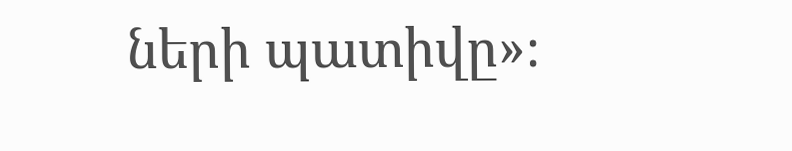ների պատիվը»։